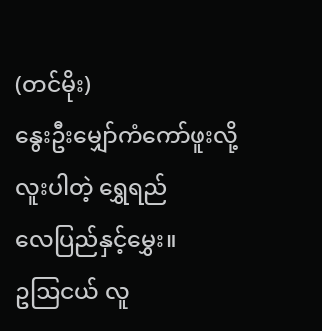(တင်မိုး)
နွေးဦးမျှော်ကံကော်ဖူးလို့
လူးပါတဲ့ ရွှေရည်
လေပြည်နှင့်မွှေး။
ဥဩငယ် လူ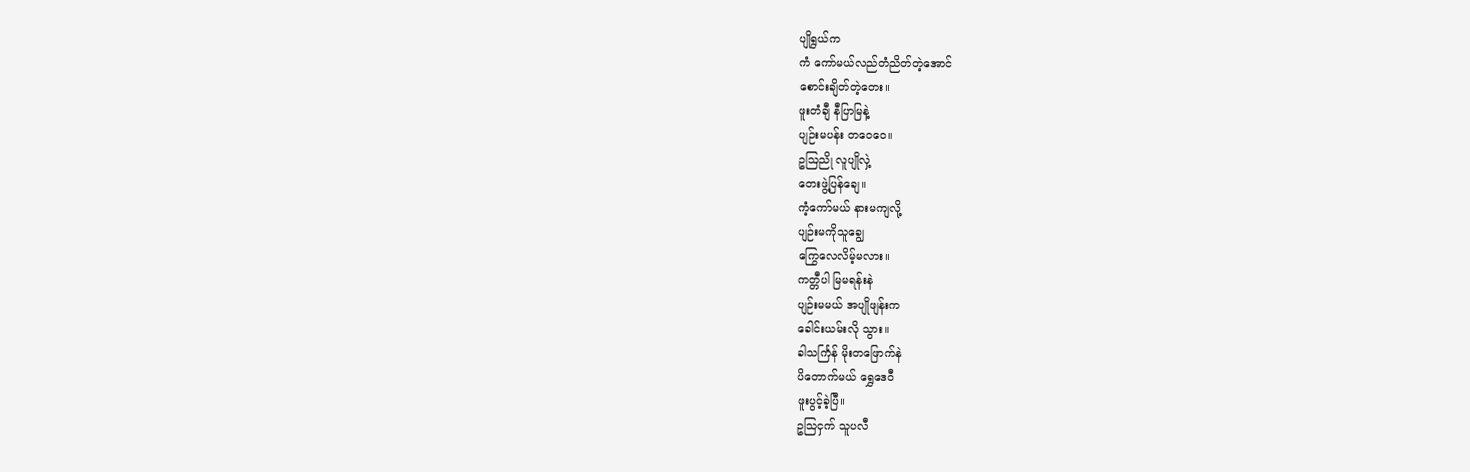ပျိုရွယ်က
ကံ ကော်မယ်လည်တံညိတ်တဲ့အောင်
စောင်းချိတ်တဲ့တေး။
ဖူးတံချီ နီပြာမြနဲ့
ပျဉ်းမပန်း တဝေဝေ။
ဥဩညို လူပျိုလှဲ့
တေးဖွဲ့ပြန်ချေ။
ကံ့ကော်မယ် နားမကျလို့
ပျဉ်းမကိုသူချွေ
ကြွေလေလိမ့်မလား။
ကတ္တီပါ မြမရန်းနဲ
ပျဉ်းမမယ် အပျိုဖျန်းက
ခေါင်းယမ်းလို သွား။
ခါသင်္ကြန် မိုးတဖြောက်နဲ
ပိတောက်မယ် ရွှေဒေဝီ
ဖူးပွင့်ခဲ့ပြီ။
ဥသြငှက် သူပလီ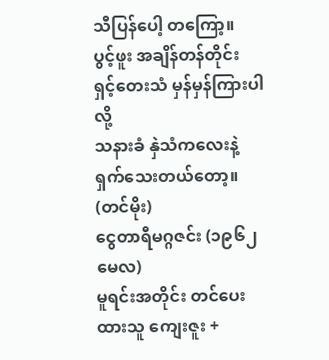သီပြန်ပေါ့ တကြော့။
ပွင့်ဖူး အချိန်တန်တိုင်း
ရှင့်တေးသံ မှန်မှန်ကြားပါလို့
သနားခံ နှဲသံကလေးနဲ့
ရှက်သေးတယ်တော့။ (တင်မိုး)
ငွေတာရီမဂ္ဂဇင်း (၁၉၆၂ မေလ)
မူရင်းအတိုင်း တင်ပေးထားသူ ကျေးဇူး +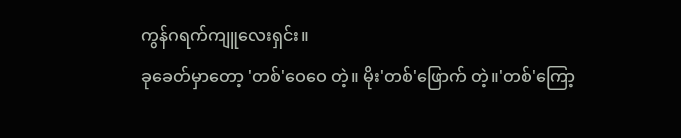ကွန်ဂရက်ကျူလေးရှင်း။
ခုခေတ်မှာတော့ 'တစ်'ဝေဝေ တဲ့။ မိုး'တစ်'ဖြောက် တဲ့။'တစ်'ကြော့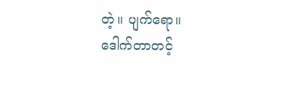တဲ့။ ပျက်ရော။
ဒေါက်တာတင့်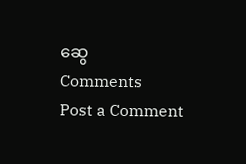ဆွေ
Comments
Post a Comment